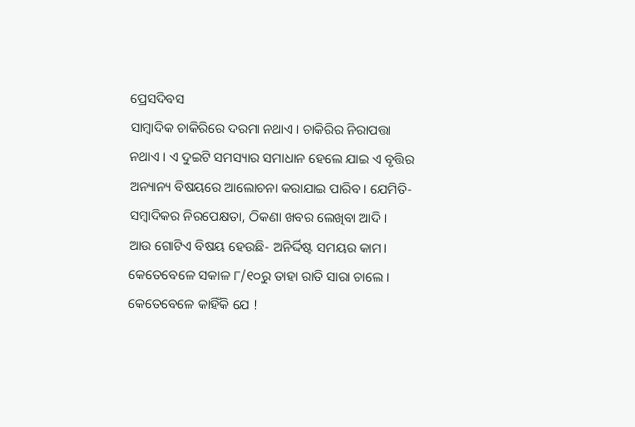ପ୍ରେସଦିବସ
ସାମ୍ବାଦିକ ଚାକିରିରେ ଦରମା ନଥାଏ। ଚାକିରିର ନିରାପତ୍ତା ନଥାଏ। ଏ ଦୁଇଟି ସମସ୍ୟାର ସମାଧାନ ହେଲେ ଯାଇ ଏ ବୃତ୍ତିର ଅନ୍ୟାନ୍ୟ ବିଷୟରେ ଆଲୋଚନା କରାଯାଇ ପାରିବ। ଯେମିତି- ସମ୍ବାଦିକର ନିରପେକ୍ଷତା, ଠିକଣା ଖବର ଲେଖିବା ଆଦି।
ଆଉ ଗୋଟିଏ ବିଷୟ ହେଉଛି- ଅନିର୍ଦ୍ଦିଷ୍ଟ ସମୟର କାମ। କେତେବେଳେ ସକାଳ ୮/୧୦ରୁ ତାହା ରାତି ସାରା ଚାଲେ। କେତେବେଳେ କାହିଁକି ଯେ !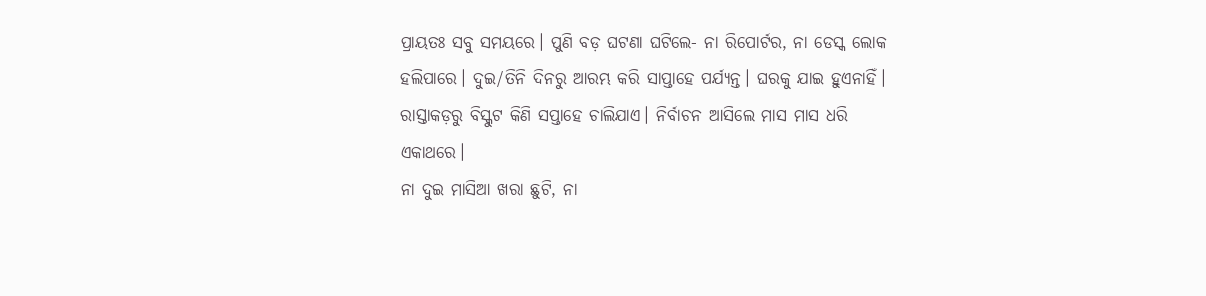ପ୍ରାୟତଃ ସବୁ ସମୟରେ। ପୁଣି ବଡ଼ ଘଟଣା ଘଟିଲେ- ନା ରିପୋର୍ଟର, ନା ଡେସ୍କ ଲୋକ ହଲିପାରେ। ଦୁଇ/ତିନି ଦିନରୁ ଆରମ୍ଭ କରି ସାପ୍ତାହେ ପର୍ଯ୍ୟନ୍ତ। ଘରକୁ ଯାଇ ହୁଏନାହିଁ। ରାସ୍ତାକଡ଼ରୁ ବିସ୍କୁଟ କିଣି ସପ୍ତାହେ ଚାଲିଯାଏ। ନିର୍ବାଚନ ଆସିଲେ ମାସ ମାସ ଧରି ଏକାଥରେ।
ନା ଦୁଇ ମାସିଆ ଖରା ଛୁଟି, ନା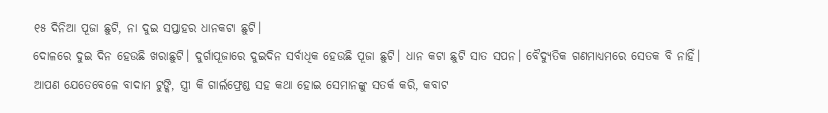୧୫ ଦିନିଆ ପୂଜା ଛୁଟି, ନା ଦୁଇ ସପ୍ତାହର ଧାନକଟା ଛୁଟି।
ଦୋଳରେ ଦୁଇ ଦିନ ହେଉଛି ଖରାଛୁଟି। ଦୁର୍ଗାପୂଜାରେ ଦୁଇଦିନ ସର୍ବାଧିକ ହେଉଛି ପୂଜା ଛୁଟି। ଧାନ କଟା ଛୁଟି ସାତ ସପନ। ବୈଦ୍ୟୁତିକ ଗଣମାଧ୍ୟମରେ ସେତକ ବି ନାହିଁ।
ଆପଣ ଯେତେବେଳେ ବାଦାମ ଟୁଙ୍କି, ସ୍ତ୍ରୀ କି ଗାର୍ଲଫ୍ରେଣ୍ଡ ସହ କଥା ହୋଇ ସେମାନଙ୍କୁ ସତର୍କ କରି, କବାଟ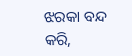ଝରକା ବନ୍ଦ କରି,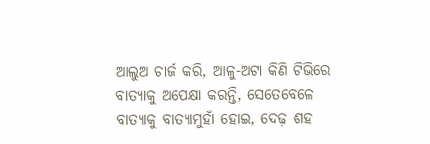ଆଲୁଅ ଚାର୍ଜ କରି, ଆଳୁ-ଅଟା କିଣି ଟିଭିରେ ବାତ୍ୟାକୁ ଅପେକ୍ଷା କରନ୍ତି, ସେତେବେଳେ ବାତ୍ୟାକୁ ବାତ୍ୟାମୁହାଁ ହୋଇ, ଦେଢ଼ ଶହ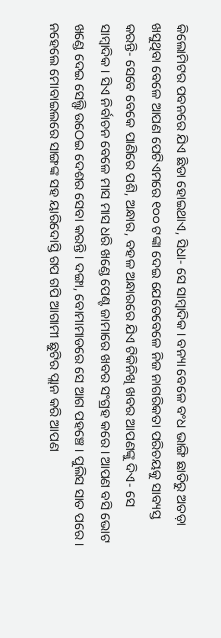କିଲୋମିଟର ପବନରେ ଯିଏ ଛିଡା ହୋଇଥାଏ, ସିଧା- ସେ ସାମ୍ବାଦିକ। ବନ୍ୟା ବେଳେ ବଂଧ ଭାଙ୍ଗି ଛାତିରୁ ଅତଡ଼ା ଖସୁଥିବା ବେଳେ ଆପଣ ପେଟିଏମରେ ୧୦୦ ଟଙ୍କା ଦେଇ ଯେତେବେଳେ ନିଜ ନାଗରିକତା ପରିଚୟକୁ ସାବ୍ୟସ୍ତ କରନ୍ତି- ସେବେ ବେକେ ପାଣିରେ ପଶି, ଅନ୍ଧାର, ବହଳ ଅନ୍ଧାରରେ ଯିଏ ଟିକିନିଖି ଖବର ଆପଣଙ୍କୁ ଦିଏ- ସେ ସାମ୍ବାଦିକ। ସିଏ ନିର୍ବାଚନ ବେଳେ ମାସ ମାସ ଧରି ଖଣ୍ଡେ ପେଣ୍ଟ ଜାମାରେ ଖବର ସଂଗ୍ରହ କରେ। ଆପଣ ବସି ଭୋଟ ଖଣ୍ଡେ ଦେଇ ସେଲ୍ଫି ଉଠେଇ ଦେଶର ସେବା କରନ୍ତି। ଦଙ୍ଗା, ବୋମାମାଡରେ ସେ ଆଗ ପହଞ୍ଚେ। ପୁଲିସ ସାତ ପରେ। ନହେଲେ ମୋବାଇଲରେ ସାଙ୍ଗଙ୍କ ସହ ୟାରିଦୋସ୍ତି ଗପ ଗପି ଆଗାମୀ ଛୁଟିର ପ୍ଲାନ କରି ଆପଣ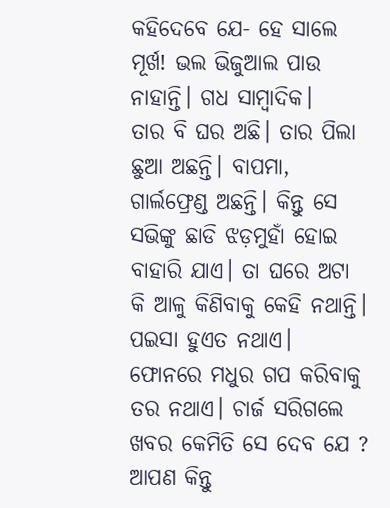କହିଦେବେ ଯେ- ହେ ସାଲେ ମୂର୍ଖ! ଭଲ ଭିଜୁଆଲ ପାଉ ନାହାନ୍ତି। ଗଧ ସାମ୍ବାଦିକ।
ତାର ବି ଘର ଅଛି। ତାର ପିଲା ଛୁଆ ଅଛନ୍ତି। ବାପମା, ଗାର୍ଲଫ୍ରେଣ୍ଡ ଅଛନ୍ତି। କିନ୍ତୁ ସେ ସଭିଙ୍କୁ ଛାଡି ଝଡ଼ମୁହାଁ ହୋଇ ବାହାରି ଯାଏ। ତା ଘରେ ଅଟା କି ଆଳୁ କିଣିବାକୁ କେହି ନଥାନ୍ତି। ପଇସା ହୁଏତ ନଥାଏ। ଫୋନରେ ମଧୁର ଗପ କରିବାକୁ ତର ନଥାଏ। ଚାର୍ଜ ସରିଗଲେ ଖବର କେମିତି ସେ ଦେବ ଯେ ?
ଆପଣ କିନ୍ତୁ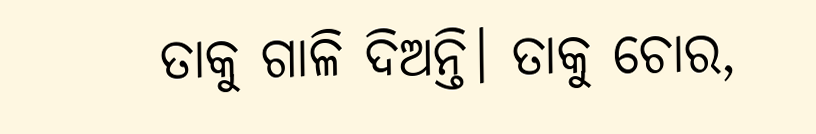ତାକୁ ଗାଳି ଦିଅନ୍ତି। ତାକୁ ଚୋର,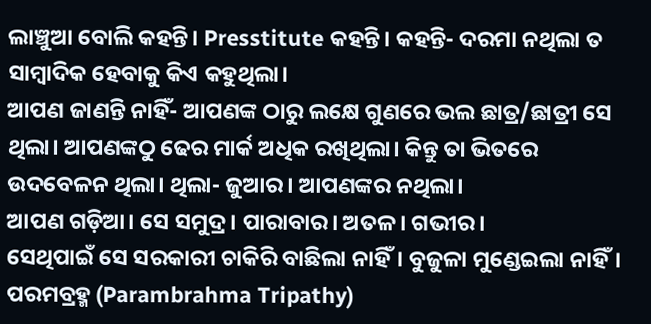ଲାଞ୍ଚୁଆ ବୋଲି କହନ୍ତି। Presstitute କହନ୍ତି। କହନ୍ତି- ଦରମା ନଥିଲା ତ ସାମ୍ବାଦିକ ହେବାକୁ କିଏ କହୁଥିଲା।
ଆପଣ ଜାଣନ୍ତି ନାହିଁ- ଆପଣଙ୍କ ଠାରୁ ଲକ୍ଷେ ଗୁଣରେ ଭଲ ଛାତ୍ର/ଛାତ୍ରୀ ସେ ଥିଲା। ଆପଣଙ୍କଠୁ ଢେର ମାର୍କ ଅଧିକ ରଖିଥିଲା। କିନ୍ତୁ ତା ଭିତରେ ଉଦବେଳନ ଥିଲା। ଥିଲା- ଜୁଆର। ଆପଣଙ୍କର ନଥିଲା।
ଆପଣ ଗଡ଼ିଆ। ସେ ସମୁଦ୍ର। ପାରାବାର। ଅତଳ। ଗଭୀର।
ସେଥିପାଇଁ ସେ ସରକାରୀ ଚାକିରି ବାଛିଲା ନାହିଁ। ବୁଜୁଳା ମୁଣ୍ଡେଇଲା ନାହିଁ। ପରମବ୍ରହ୍ମ (Parambrahma Tripathy)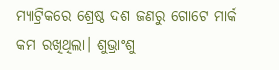ମ୍ୟାଟ୍ରିକରେ ଶ୍ରେଷ୍ଠ ଦଶ ଜଣରୁ ଗୋଟେ ମାର୍କ କମ ରଖିଥିଲା। ଶୁଭ୍ରାଂଶୁ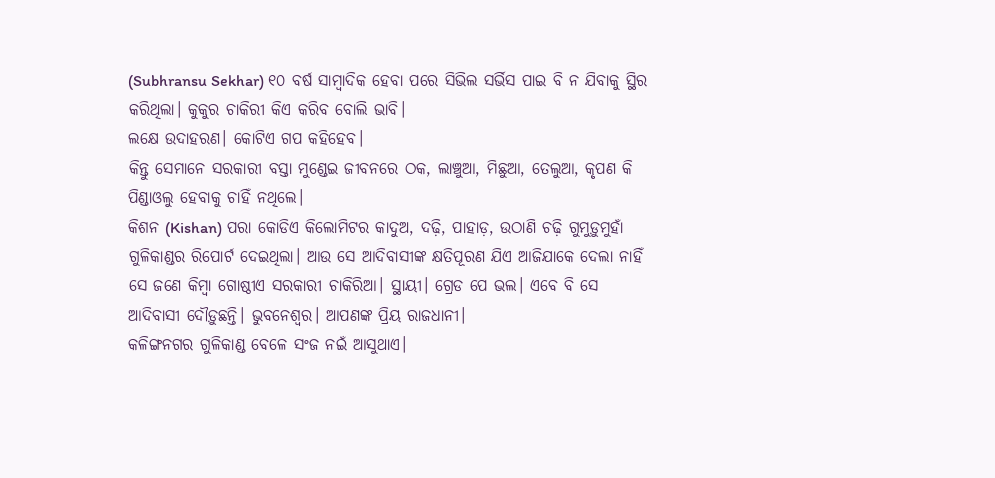(Subhransu Sekhar) ୧୦ ବର୍ଷ ସାମ୍ବାଦିକ ହେବା ପରେ ସିଭିଲ ସର୍ଭିସ ପାଇ ବି ନ ଯିବାକୁ ସ୍ଥିର କରିଥିଲା। କୁକୁର ଚାକିରୀ କିଏ କରିବ ବୋଲି ଭାବି।
ଲକ୍ଷେ ଉଦାହରଣ। କୋଟିଏ ଗପ କହିହେବ।
କିନ୍ତୁ ସେମାନେ ସରକାରୀ ବସ୍ତା ମୁଣ୍ଡେଇ ଜୀବନରେ ଠକ, ଲାଞ୍ଚୁଆ, ମିଛୁଆ, ତେଲୁଆ, କୃପଣ କି ପିଣ୍ଡାଓଲୁ ହେବାକୁ ଚାହିଁ ନଥିଲେ।
କିଶନ (Kishan) ପରା କୋଡିଏ କିଲୋମିଟର କାଦୁଅ, ଦଢ଼ି, ପାହାଡ଼, ଉଠାଣି ଚଢ଼ି ଗୁମୁଡ଼ୁମୁହାଁ ଗୁଳିକାଣ୍ଡର ରିପୋର୍ଟ ଦେଇଥିଲା। ଆଉ ସେ ଆଦିବାସୀଙ୍କ କ୍ଷତିପୂରଣ ଯିଏ ଆଜିଯାକେ ଦେଲା ନାହିଁ ସେ ଜଣେ କିମ୍ବା ଗୋଷ୍ଠୀଏ ସରକାରୀ ଚାକିରିଆ। ସ୍ଥାୟୀ। ଗ୍ରେଡ ପେ ଭଲ। ଏବେ ବି ସେ ଆଦିବାସୀ ଦୌଡ଼ୁଛନ୍ତି। ଭୁବନେଶ୍ୱର। ଆପଣଙ୍କ ପ୍ରିୟ ରାଜଧାନୀ।
କଳିଙ୍ଗନଗର ଗୁଳିକାଣ୍ଡ ବେଳେ ସଂଜ ନଇଁ ଆସୁଥାଏ।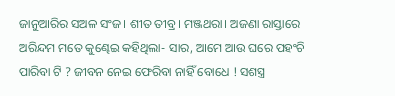ଜାନୁଆରିର ସଅଳ ସଂଜ। ଶୀତ ତୀବ୍ର। ମଞ୍ଜଥରା। ଅଜଣା ରାସ୍ତାରେ ଅରିନ୍ଦମ ମତେ କୁଣ୍ଢେଇ କହିଥିଲା- ସାର, ଆମେ ଆଉ ଘରେ ପହଂଚି ପାରିବା ଟି ? ଜୀବନ ନେଇ ଫେରିବା ନାହିଁ ବୋଧେ ! ସଶସ୍ତ୍ର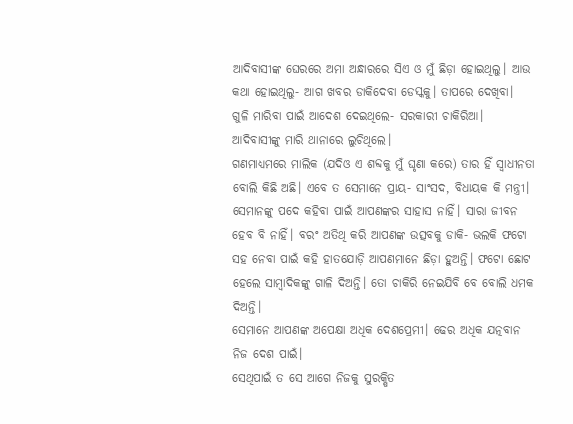ଆଦିବାସୀଙ୍କ ଘେରରେ ଅମା ଅନ୍ଧାରରେ ସିଏ ଓ ମୁଁ ଛିଡ଼ା ହୋଇଥିଲୁ। ଆଉ କଥା ହୋଇଥିଲୁ- ଆଗ ଖବର ଡାକିଦେବା ଡେସ୍କକୁ। ତାପରେ ଦେଖିବା।
ଗୁଳି ମାରିବା ପାଇଁ ଆଦେଶ ଦେଇଥିଲେ- ସରକାରୀ ଚାକିରିଆ। ଆଦିବାସୀଙ୍କୁ ମାରି ଥାନାରେ ଲୁଚିଥିଲେ।
ଗଣମାଧ୍ୟମରେ ମାଲିକ (ଯଦିଓ ଏ ଶବ୍ଦକୁ ମୁଁ ଘୃଣା କରେ) ତାର ହିଁ ସ୍ୱାଧୀନତା ବୋଲି କିଛି ଅଛି। ଏବେ ତ ସେମାନେ ପ୍ରାୟ- ସାଂସଦ, ବିଧାୟକ କି ମନ୍ତ୍ରୀ। ସେମାନଙ୍କୁ ପଦେ କହିବା ପାଇଁ ଆପଣଙ୍କର ସାହାସ ନାହିଁ। ସାରା ଜୀବନ ହେବ ବି ନାହିଁ। ବରଂ ଅତିଥି କରି ଆପଣଙ୍କ ଉତ୍ସବକୁ ଡାକି- ଭଲକି ଫଟୋ ସହ ନେବା ପାଇଁ କହି ହାତଯୋଡ଼ି ଆପଣମାନେ ଛିଡ଼ା ହୁଅନ୍ତି। ଫଟୋ ଛୋଟ ହେଲେ ସାମ୍ବାଦିକଙ୍କୁ ଗାଳି ଦିଅନ୍ତି। ତୋ ଚାକିରି ନେଇଯିବି ବେ ବୋଲି ଧମକ ଦିଅନ୍ତି।
ସେମାନେ ଆପଣଙ୍କ ଅପେକ୍ଷା ଅଧିକ ଦେଶପ୍ରେମୀ। ଢେର ଅଧିକ ଯତ୍ନବାନ ନିଜ ଦେଶ ପାଇଁ।
ସେଥିପାଇଁ ତ ସେ ଆଗେ ନିଜକୁ ସୁରକ୍ଷିତ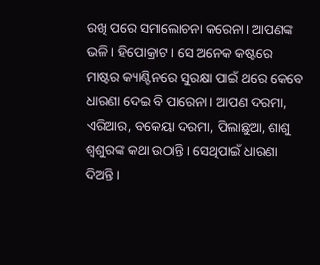ରଖି ପରେ ସମାଲୋଚନା କରେନା। ଆପଣଙ୍କ ଭଳି। ହିପୋକ୍ରାଟ। ସେ ଅନେକ କଷ୍ଟରେ ମାଷ୍ଟର କ୍ୟାଣ୍ଟିନରେ ସୁରକ୍ଷା ପାଇଁ ଥରେ କେବେ ଧାରଣା ଦେଇ ବି ପାରେନା। ଆପଣ ଦରମା, ଏରିଆର, ବକେୟା ଦରମା, ପିଲାଛୁଆ, ଶାଶୁ ଶ୍ୱଶୁରଙ୍କ କଥା ଉଠାନ୍ତି। ସେଥିପାଇଁ ଧାରଣା ଦିଅନ୍ତି।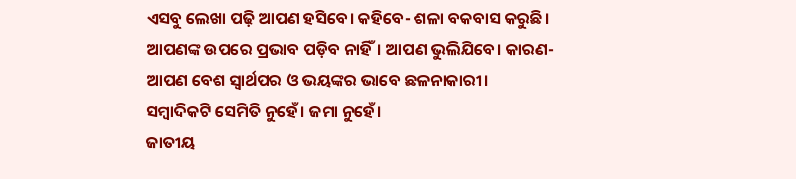ଏସବୁ ଲେଖା ପଢ଼ି ଆପଣ ହସିବେ। କହିବେ- ଶଳା ବକବାସ କରୁଛି। ଆପଣଙ୍କ ଉପରେ ପ୍ରଭାବ ପଡ଼ିବ ନାହିଁ। ଆପଣ ଭୁଲିଯିବେ। କାରଣ- ଆପଣ ବେଶ ସ୍ୱାର୍ଥପର ଓ ଭୟଙ୍କର ଭାବେ ଛଳନାକାରୀ।
ସମ୍ବାଦିକଟି ସେମିତି ନୁହେଁ। ଜମା ନୁହେଁ।
ଜାତୀୟ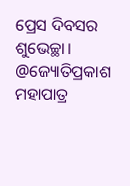ପ୍ରେସ ଦିବସର ଶୁଭେଚ୍ଛା।
@ଜ୍ୟୋତିପ୍ରକାଶ ମହାପାତ୍ର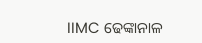IIMC ଢେଙ୍କାନାଳ